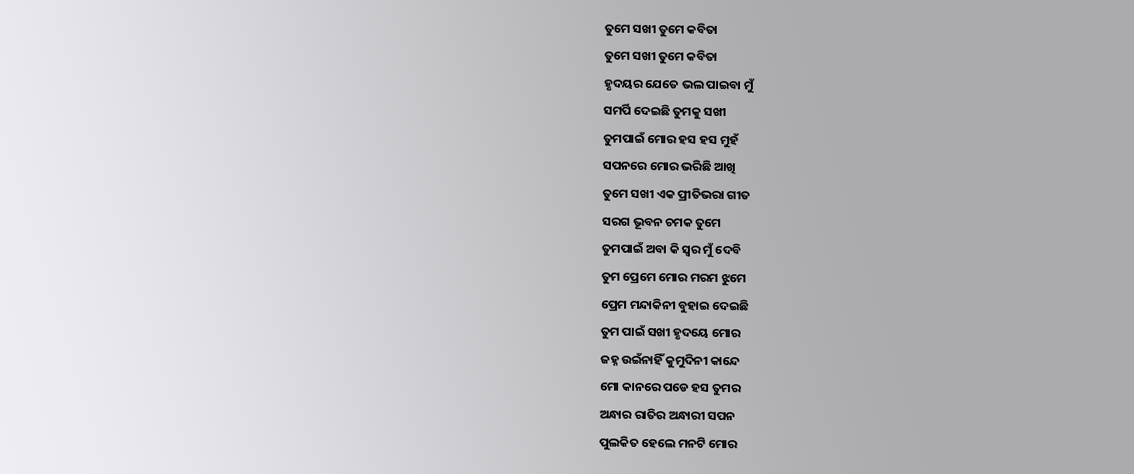ତୁମେ ସଖୀ ତୁମେ କବିତା
ତୁମେ ସଖୀ ତୁମେ କବିତା
ହୃଦୟର ଯେତେ ଭଲ ପାଇବା ମୁଁ
ସମର୍ପି ଦେଇଛି ତୁମକୁ ସଖୀ
ତୁମପାଇଁ ମୋର ହସ ହସ ମୁହଁ
ସପନରେ ମୋର ଭରିଛି ଆଖି
ତୁମେ ସଖୀ ଏକ ପ୍ରୀତିଭରା ଗୀତ
ସରଗ ଭୂବନ ଚମକ ତୁମେ
ତୁମପାଇଁ ଅବା କି ସ୍ୱର ମୁଁ ଦେବି
ତୁମ ପ୍ରେମେ ମୋର ମରମ ଝୁମେ
ପ୍ରେମ ମନ୍ଦାକିନୀ ବୁହାଇ ଦେଇଛି
ତୁମ ପାଇଁ ସଖୀ ହୃଦୟେ ମୋର
ଜହ୍ନ ଉଇଁନାହିଁ କୁମୁଦିନୀ କାନ୍ଦେ
ମୋ କାନରେ ପଡେ ହସ ତୁମର
ଅନ୍ଧାର ରାତିର ଅନ୍ଧାରୀ ସପନ
ପୁଲକିତ ହେଲେ ମନଟି ମୋର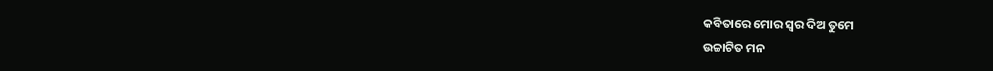କବିତାରେ ମୋର ସ୍ୱର ଦିଅ ତୁମେ
ଉଚ୍ଚାଟିତ ମନ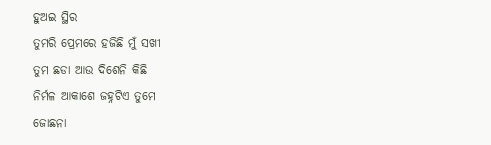ହୁଅଇ ସ୍ଥିର
ତୁମରି ପ୍ରେମରେ ହଜିଛି ମୁଁ ସଖୀ
ତୁମ ଛଡା ଆଉ ଦିଶେନି କିଛି
ନିର୍ମଳ ଆକାଶେ ଜହ୍ନଟିଏ ତୁମେ
ଜୋଛନା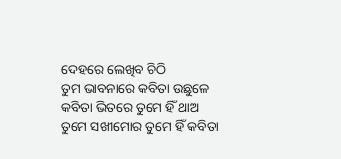ଦେହରେ ଲେଖିବ ଚିଠି
ତୁମ ଭାବନାରେ କବିତା ଉଛୁଳେ
କବିତା ଭିତରେ ତୁମେ ହିଁ ଥାଅ
ତୁମେ ସଖୀମୋର ତୁମେ ହିଁ କବିତା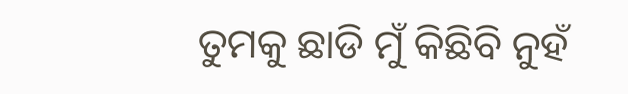ତୁମକୁ ଛାଡି ମୁଁ କିଛିବି ନୁହଁ